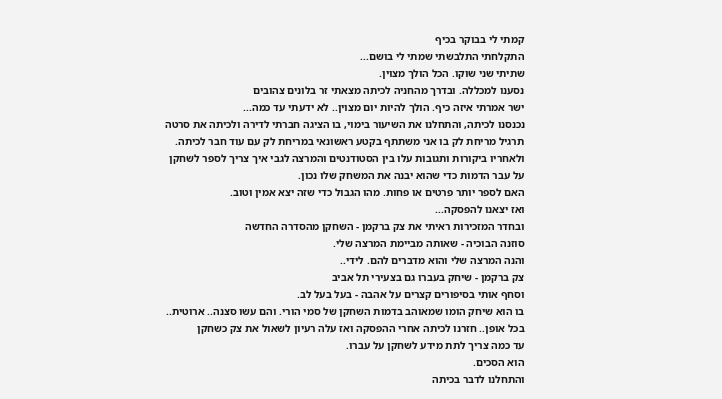קמתי לי בבוקר בכיף
התקלחתי התלבשתי שמתי לי בושם...
שתיתי שני שוקו. הכל הולך מצוין.
נסענו למכללה. ובדרך מהחניה לכיתה מצאתי זר בלונים צהובים
ישר אמרתי איזה כיף. הולך להיות יום מצוין.. לא ידעתי עד כמה...
נכנסנו לכיתה, והתחלנו את השיעור בימוי, בו הציגה חברתי לדירה ולכיתה את סרטה
תרגיל מריחת לק בו אני משתתף בקטע ראשונאי במריחת לק עם עוד חבר לכיתה.
ולאחריו ביקורות ותגובות עלו בין הסטודנטים והמרצה לגבי איך צריך לספר לשחקן
על עבר הדמות כדי שהוא יבנה את המשחק שלו נכון.
האם לספר יותר פרטים או פחות. מהו הגבול כדי שזה יצא אמין וטוב.
ואז יצאנו להפסקה...
ובחדר המזכירות ראיתי את צק ברקמן - השחקן מהסדרה החדשה
סוזנה הבוכיה - שאותה מביימת המרצה שלי.
והנה המרצה שלי והוא מדברים להם. לידי..
צק ברקמן - שיחק בעברו גם בצעירי תל אביב
וסחף אותי בסיפורים קצרים על אהבה - בעל בעל לב.
בו הוא שיחק הומו שמאוהב בדמות השחקן של סמי הורי. והם עשו סצנה.. ארוטית..
בכל אופן.. חזרנו לכיתה אחרי ההפסקה ואז עלה רעיון לשאול את צק כשחקן
עד כמה צריך לתת מידע לשחקן על עברו.
הוא הסכים.
והתחלנו לדבר בכיתה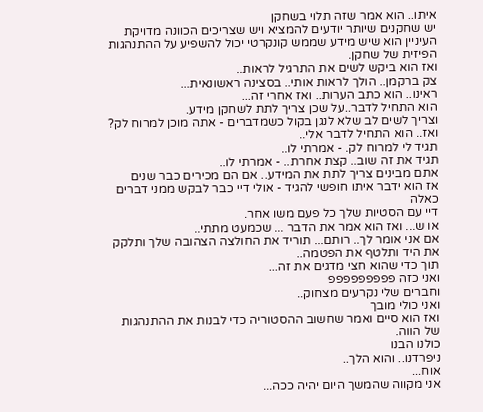איתו.. הוא אמר שזה תלוי בשחקן
יש שחקנים שיותר יודעים להמציא ויש שצריכים הכוונה מדויקת
העיניין הוא שיש מידע שממש קונקרטי יכול להשפיע על ההתנהגות הפיזית של שחקן.
ואז הוא ביקש לשים את התרגיל לראות..
צק ברקמן.. הולך לראות אותי.. בסצינה ראשונאית...
ראינו.. הוא כתב הערות.. ואז אחרי זה...
הוא התחיל לדבר..על שכן צריך לתת לשחקן מידע.
וצריך לשים לב שלא לנגן בקול כשמדברים - אתה מוכן למרוח לק?
ואז.. הוא התחיל לדבר אלי..
תגיד לי למרוח לק. - אמרתי לו..
תגיד את זה שוב.. קצת אחרת.. - אמרתי לו..
אתם מבינים צריך לתת את המידע.. אם הם מכירים כבר שנים
אז הוא ידבר איתו חופשי להגיד - אולי דיי כבר לבקש ממני דברים כאלה
דיי עם הסטיות שלך כל פעם משו אחר.
או ש... ואז הוא אמר את הדבר ... שכמעט מתתי..
אם אני אומר לך.. רותם... תוריד את החולצה הצהובה שלך ותלקק את היד ותלטף את הפטמה..
תוך כדי שהוא חצי מדגים את זה...
ואני כזה פפפפפפפפפ
וחברים שלי נקרעים מצחוק..
ואני כולי מובך
ואז הוא סיים ואמר שחשוב ההסטוריה כדי לבנות את ההתנהגות של הווה.
כולנו הבנו
ניפרדנו.. והוא הלך..
אוח...
אני מקווה שהמשך היום יהיה ככה...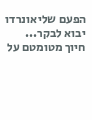הפעם שליאונרדו יבוא לבקר...
חיוך מטומטם על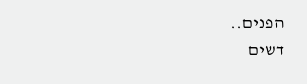הפנים..
דשים